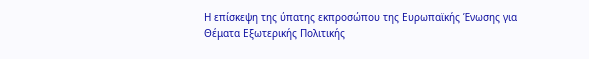Η επίσκεψη της ύπατης εκπροσώπου της Ευρωπαϊκής Ένωσης για Θέματα Εξωτερικής Πολιτικής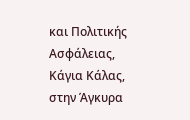και Πολιτικής Ασφάλειας, Κάγια Κάλας, στην Άγκυρα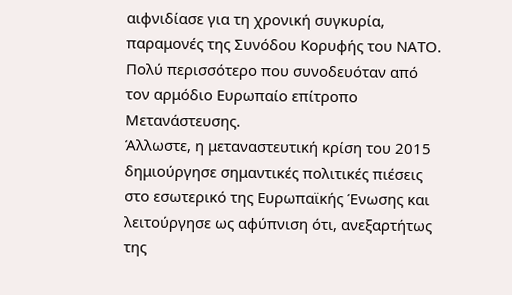αιφνιδίασε για τη χρονική συγκυρία, παραμονές της Συνόδου Κορυφής του ΝΑΤΟ. Πολύ περισσότερο που συνοδευόταν από τον αρμόδιο Ευρωπαίο επίτροπο Μετανάστευσης.
Άλλωστε, η μεταναστευτική κρίση του 2015 δημιούργησε σημαντικές πολιτικές πιέσεις στο εσωτερικό της Ευρωπαϊκής Ένωσης και λειτούργησε ως αφύπνιση ότι, ανεξαρτήτως της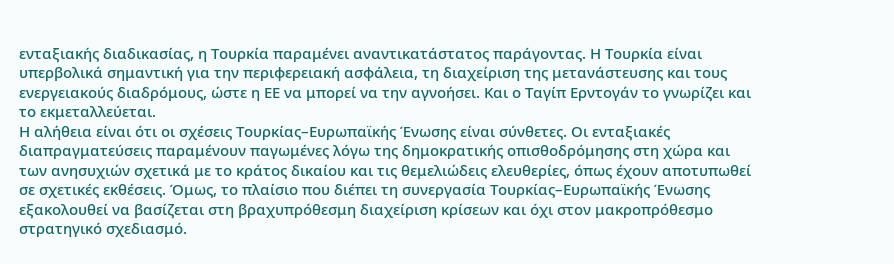ενταξιακής διαδικασίας, η Τουρκία παραμένει αναντικατάστατος παράγοντας. Η Τουρκία είναι υπερβολικά σημαντική για την περιφερειακή ασφάλεια, τη διαχείριση της μετανάστευσης και τους ενεργειακούς διαδρόμους, ώστε η ΕΕ να μπορεί να την αγνοήσει. Και ο Ταγίπ Ερντογάν το γνωρίζει και το εκμεταλλεύεται.
Η αλήθεια είναι ότι οι σχέσεις Τουρκίας–Ευρωπαϊκής Ένωσης είναι σύνθετες. Οι ενταξιακές διαπραγματεύσεις παραμένουν παγωμένες λόγω της δημοκρατικής οπισθοδρόμησης στη χώρα και των ανησυχιών σχετικά με το κράτος δικαίου και τις θεμελιώδεις ελευθερίες, όπως έχουν αποτυπωθεί σε σχετικές εκθέσεις. Όμως, το πλαίσιο που διέπει τη συνεργασία Τουρκίας–Ευρωπαϊκής Ένωσης εξακολουθεί να βασίζεται στη βραχυπρόθεσμη διαχείριση κρίσεων και όχι στον μακροπρόθεσμο στρατηγικό σχεδιασμό.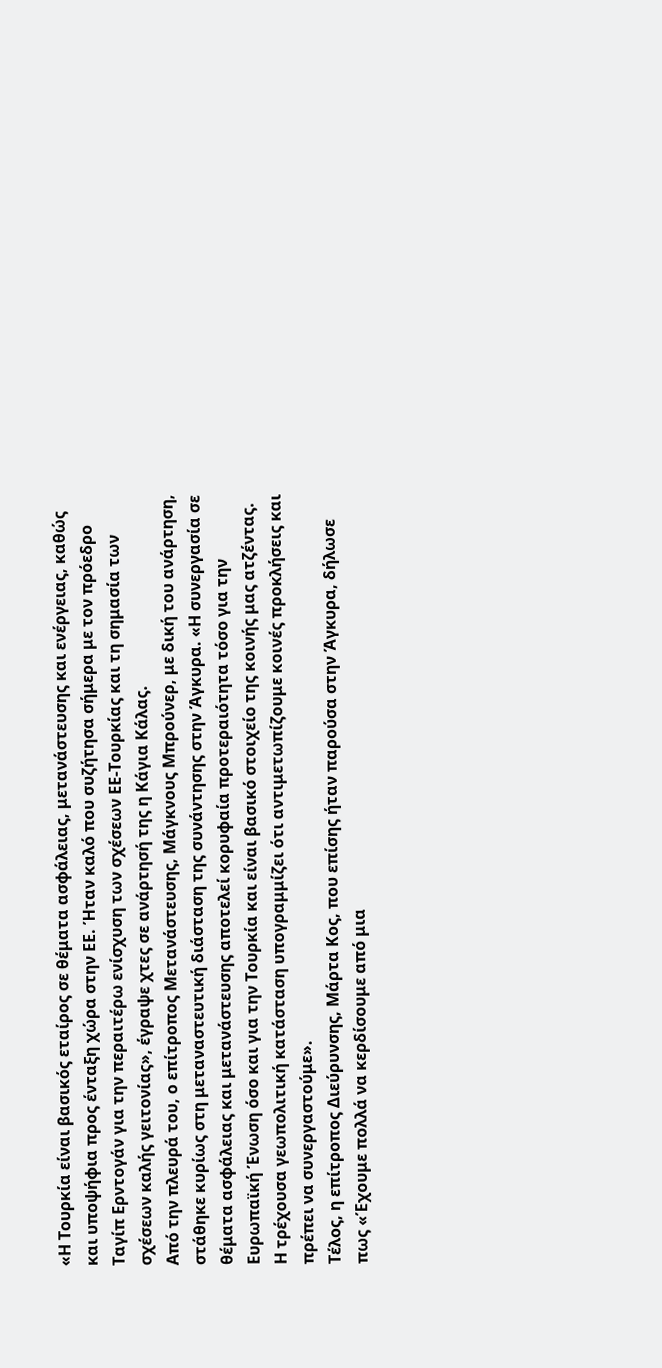«Η Τουρκία είναι βασικός εταίρος σε θέματα ασφάλειας, μετανάστευσης και ενέργειας, καθώς και υποψήφια προς ένταξη χώρα στην ΕΕ. Ήταν καλό που συζήτησα σήμερα με τον πρόεδρο Ταγίπ Ερντογάν για την περαιτέρω ενίσχυση των σχέσεων ΕΕ-Τουρκίας και τη σημασία των σχέσεων καλής γειτονίας», έγραψε χτες σε ανάρτησή της η Κάγια Κάλας.
Από την πλευρά του, ο επίτροπος Μετανάστευσης, Μάγκνους Μπρούνερ, με δική του ανάρτηση, στάθηκε κυρίως στη μεταναστευτική διάσταση της συνάντησης στην Άγκυρα. «Η συνεργασία σε θέματα ασφάλειας και μετανάστευσης αποτελεί κορυφαία προτεραιότητα τόσο για την Ευρωπαϊκή Ένωση όσο και για την Τουρκία και είναι βασικό στοιχείο της κοινής μας ατζέντας. Η τρέχουσα γεωπολιτική κατάσταση υπογραμμίζει ότι αντιμετωπίζουμε κοινές προκλήσεις και πρέπει να συνεργαστούμε».
Τέλος, η επίτροπος Διεύρυνσης, Μάρτα Κος, που επίσης ήταν παρούσα στην Άγκυρα, δήλωσε πως «Έχουμε πολλά να κερδίσουμε από μια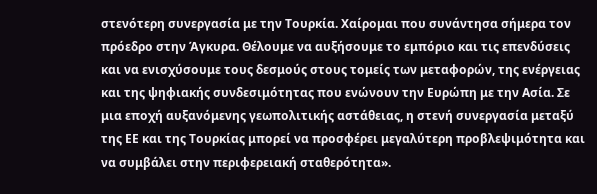στενότερη συνεργασία με την Τουρκία. Χαίρομαι που συνάντησα σήμερα τον πρόεδρο στην Άγκυρα. Θέλουμε να αυξήσουμε το εμπόριο και τις επενδύσεις και να ενισχύσουμε τους δεσμούς στους τομείς των μεταφορών, της ενέργειας και της ψηφιακής συνδεσιμότητας που ενώνουν την Ευρώπη με την Ασία. Σε μια εποχή αυξανόμενης γεωπολιτικής αστάθειας, η στενή συνεργασία μεταξύ της ΕΕ και της Τουρκίας μπορεί να προσφέρει μεγαλύτερη προβλεψιμότητα και να συμβάλει στην περιφερειακή σταθερότητα».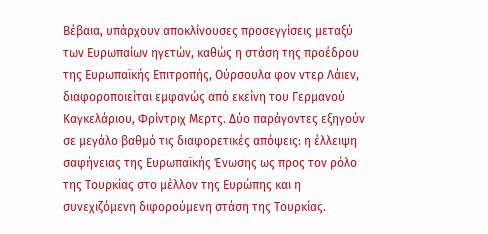Βέβαια, υπάρχουν αποκλίνουσες προσεγγίσεις μεταξύ των Ευρωπαίων ηγετών, καθώς η στάση της προέδρου της Ευρωπαϊκής Επιτροπής, Ούρσουλα φον ντερ Λάιεν, διαφοροποιείται εμφανώς από εκείνη του Γερμανού Καγκελάριου, Φρίντριχ Μερτς. Δύο παράγοντες εξηγούν σε μεγάλο βαθμό τις διαφορετικές απόψεις: η έλλειψη σαφήνειας της Ευρωπαϊκής Ένωσης ως προς τον ρόλο της Τουρκίας στο μέλλον της Ευρώπης και η συνεχιζόμενη διφορούμενη στάση της Τουρκίας.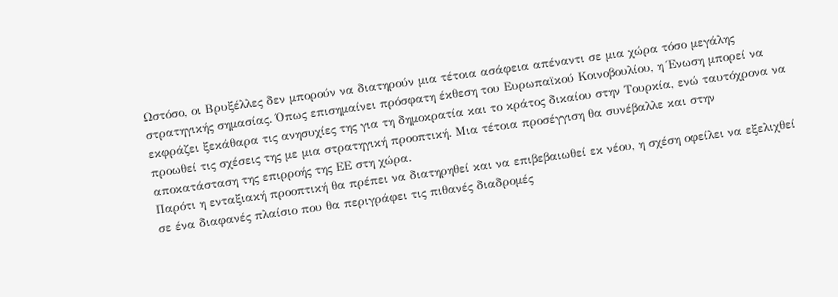Ωστόσο, οι Βρυξέλλες δεν μπορούν να διατηρούν μια τέτοια ασάφεια απέναντι σε μια χώρα τόσο μεγάλης στρατηγικής σημασίας. Όπως επισημαίνει πρόσφατη έκθεση του Ευρωπαϊκού Κοινοβουλίου, η Ένωση μπορεί να εκφράζει ξεκάθαρα τις ανησυχίες της για τη δημοκρατία και το κράτος δικαίου στην Τουρκία, ενώ ταυτόχρονα να προωθεί τις σχέσεις της με μια στρατηγική προοπτική. Μια τέτοια προσέγγιση θα συνέβαλλε και στην αποκατάσταση της επιρροής της ΕΕ στη χώρα.
Παρότι η ενταξιακή προοπτική θα πρέπει να διατηρηθεί και να επιβεβαιωθεί εκ νέου, η σχέση οφείλει να εξελιχθεί σε ένα διαφανές πλαίσιο που θα περιγράφει τις πιθανές διαδρομές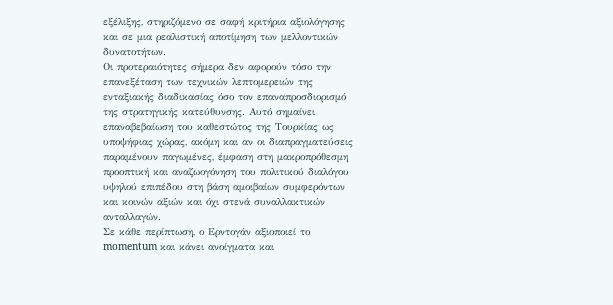εξέλιξης, στηριζόμενο σε σαφή κριτήρια αξιολόγησης και σε μια ρεαλιστική αποτίμηση των μελλοντικών δυνατοτήτων.
Οι προτεραιότητες σήμερα δεν αφορούν τόσο την επανεξέταση των τεχνικών λεπτομερειών της ενταξιακής διαδικασίας όσο τον επαναπροσδιορισμό της στρατηγικής κατεύθυνσης. Αυτό σημαίνει επαναβεβαίωση του καθεστώτος της Τουρκίας ως υποψήφιας χώρας, ακόμη και αν οι διαπραγματεύσεις παραμένουν παγωμένες, έμφαση στη μακροπρόθεσμη προοπτική και αναζωογόνηση του πολιτικού διαλόγου υψηλού επιπέδου στη βάση αμοιβαίων συμφερόντων και κοινών αξιών και όχι στενά συναλλακτικών ανταλλαγών.
Σε κάθε περίπτωση, ο Ερντογάν αξιοποιεί το momentum και κάνει ανοίγματα και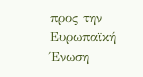προς την Ευρωπαϊκή Ένωση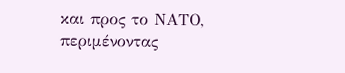και προς το ΝΑΤΟ, περιμένοντας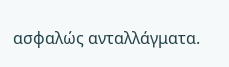ασφαλώς ανταλλάγματα.